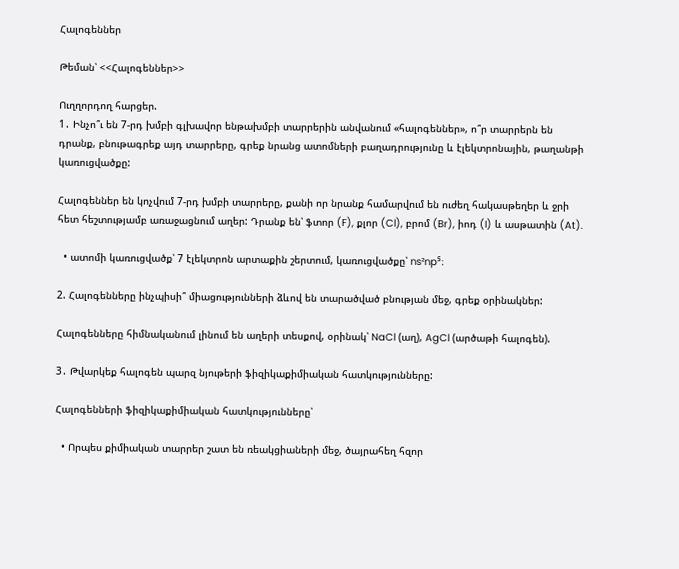Հալոգեններ

Թեման՝ <<Հալոգեններ>>

Ուղղորդող հարցեր.
1․ Ինչո՞ւ են 7-րդ խմբի գլխավոր ենթախմբի տարրերին անվանում «հալոգեններ», ո՞ր տարրերն են դրանք, բնութագրեք այդ տարրերը, գրեք նրանց ատոմների բաղադրությունը և էլեկտրոնային, թաղանթի կառուցվածքը:

Հալոգեններ են կոչվում 7-րդ խմբի տարրերը, քանի որ նրանք համարվում են ուժեղ հակասթեղեր և ջրի հետ հեշտությամբ առաջացնում աղեր: Դրանք են՝ ֆտոր (F), քլոր (Cl), բրոմ (Br), իոդ (I) և ասթատին (At).

  • ատոմի կառուցվածք՝ 7 էլեկտրոն արտաքին շերտում, կառուցվածքը՝ ns²np⁵։

2. Հալոգենները ինչպիսի՞ միացությունների ձևով են տարածված բնության մեջ, գրեք օրինակներ:

Հալոգենները հիմնականում լինում են աղերի տեսքով, օրինակ՝ NaCl (աղ), AgCl (արծաթի հալոգեն).

3․ Թվարկեք հալոգեն պարզ նյութերի ֆիզիկաքիմիական հատկությունները:

Հալոգենների ֆիզիկաքիմիական հատկությունները՝

  • Որպես քիմիական տարրեր շատ են ռեակցիաների մեջ, ծայրահեղ հզոր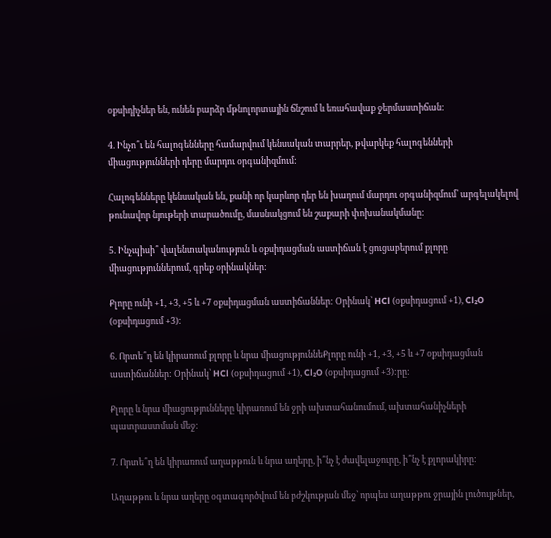օքսիդիչներ են, ունեն բարձր մթնոլորտային ճնշում և եռահավաք ջերմաստիճան:

4. Ինչո՞ւ են հալոգենները համարվում կենսական տարրեր, թվարկեք հալոգենների միացությունների դերը մարդու օրգանիզմում:

Հալոգենները կենսական են, քանի որ կարևոր դեր են խաղում մարդու օրգանիզմում՝ արգելակելով թունավոր նյութերի տարածումը, մասնակցում են շաքարի փոխանակմանը:

5. Ինչպիսի՞ վալենտականություն և օքսիդացման աստիճան է ցուցաբերում քլորը միացություններում, գրեք օրինակներ:

Քլորը ունի +1, +3, +5 և +7 օքսիդացման աստիճաններ: Օրինակ՝ HCl (օքսիդացում +1), Cl₂O (օքսիդացում +3):

6. Որտե՞ղ են կիրառում քլորը և նրա միացություննեՔլորը ունի +1, +3, +5 և +7 օքսիդացման աստիճաններ: Օրինակ՝ HCl (օքսիդացում +1), Cl₂O (օքսիդացում +3):րը:

Քլորը և նրա միացությունները կիրառում են ջրի ախտահանումում, ախտահանիչների պատրաստման մեջ:

7. Որտե՞ղ են կիրառում աղաթթուն և նրա աղերը, ի՞նչ է ժավելաջուրը, ի՞նչ է քլորակիրը:

Աղաթթու և նրա աղերը օգտագործվում են բժշկության մեջ՝ որպես աղաթթու ջրային լուծույթներ,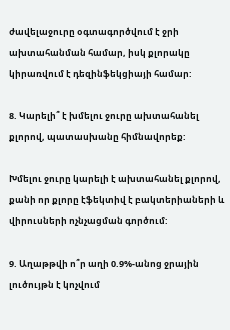ժավելաջուրը օգտագործվում է ջրի ախտահանման համար, իսկ քլորակը կիրառվում է դեզինֆեկցիայի համար:

8. Կարելի՞ է խմելու ջուրը ախտահանել քլորով, պատասխանը հիմնավորեք:

Խմելու ջուրը կարելի է ախտահանել քլորով, քանի որ քլորը էֆեկտիվ է բակտերիաների և վիրուսների ոչնչացման գործում:

9. Աղաթթվի ո՞ր աղի 0.9%-անոց ջրային լուծույթն է կոչվում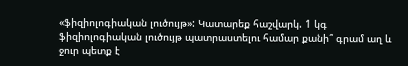«ֆիզիոլոգիական լուծույթ»: Կատարեք հաշվարկ. 1 կգ ֆիզիոլոգիական լուծույթ պատրաստելու համար քանի՞ գրամ աղ և ջուր պետք է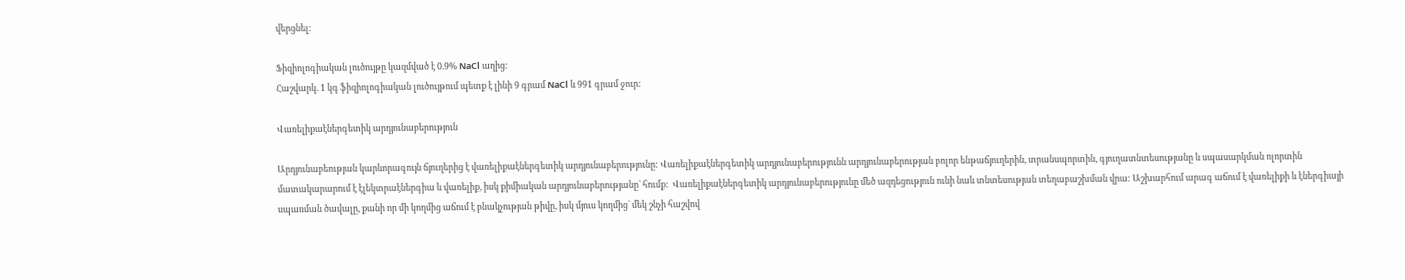վերցնել:

Ֆիզիոլոգիական լուծույթը կազմված է 0.9% NaCl աղից:
Հաշվարկ. 1 կգ ֆիզիոլոգիական լուծույթում պետք է լինի 9 գրամ NaCl և 991 գրամ ջուր:

Վառելիքաէներգետիկ արդյունաբերություն

Արդյունաբեության կարևորագույն ճյուղերից է վառելիքաէներգետիկ արդյունաբերությունը: Վառելիքաէներգետիկ արդյունաբերությունն արդյունաբերության բոլոր ենթաճյուղերին, տրանսպորտին, գյուղատնտեսությանը և սպասարկման ոլորտին մատակարարում է էլեկտրաէներգիա և վառելիք, իսկ քիմիական արդյունաբերությանը` հումք:  Վառելիքաէներգետիկ արդյունաբերությունը մեծ ազդեցություն ունի նաև տնտեսության տեղաբաշխման վրա: Աշխարհում արագ աճում է վառելիքի և էներգիայի սպառման ծավալը, քանի որ մի կողմից աճում է բնակչության թիվը, իսկ մյուս կողմից` մեկ շնչի հաշվով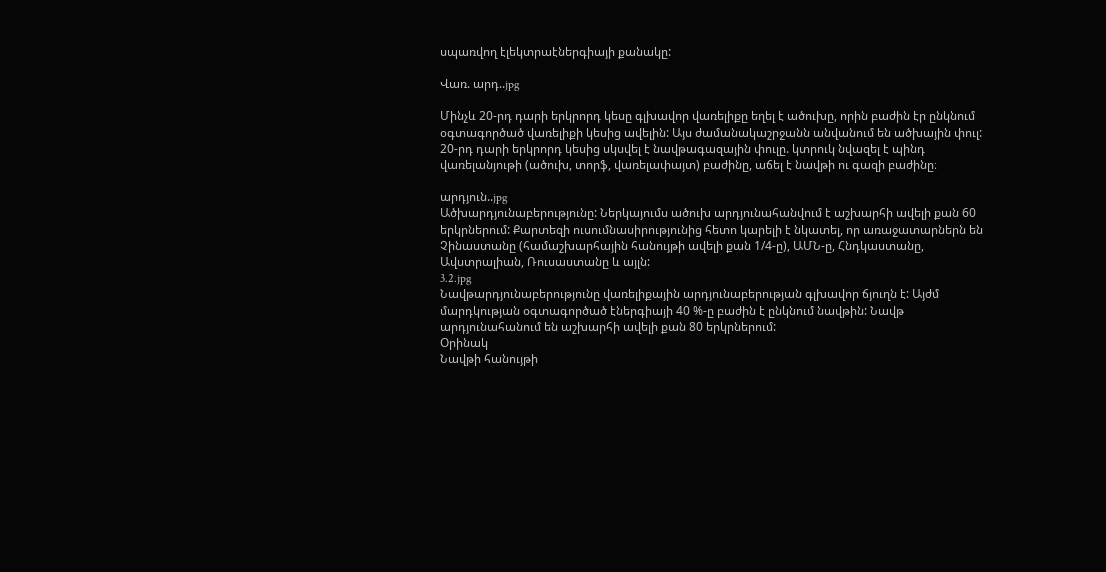սպառվող էլեկտրաէներգիայի քանակը:

Վառ. արդ..jpg

Մինչև 20-րդ դարի երկրորդ կեսը գլխավոր վառելիքը եղել է ածուխը, որին բաժին էր ընկնում օգտագործած վառելիքի կեսից ավելին: Այս ժամանակաշրջանն անվանում են ածխային փուլ: 20-րդ դարի երկրորդ կեսից սկսվել է նավթագազային փուլը. կտրուկ նվազել է պինդ վառելանյութի (ածուխ, տորֆ, վառելափայտ) բաժինը, աճել է նավթի ու գազի բաժինը։

արդյուն..jpg
Ածխարդյունաբերությունը: Ներկայումս ածուխ արդյունահանվում է աշխարհի ավելի քան 60 երկրներում: Քարտեզի ուսումնասիրությունից հետո կարելի է նկատել, որ առաջատարներն են Չինաստանը (համաշխարհային հանույթի ավելի քան 1/4-ը), ԱՄՆ-ը, Հնդկաստանը, Ավստրալիան, Ռուսաստանը և այլն:
3.2.jpg
Նավթարդյունաբերությունը վառելիքային արդյունաբերության գլխավոր ճյուղն է: Այժմ մարդկության օգտագործած էներգիայի 40 %-ը բաժին է ընկնում նավթին: Նավթ արդյունահանում են աշխարհի ավելի քան 80 երկրներում:
Օրինակ
Նավթի հանույթի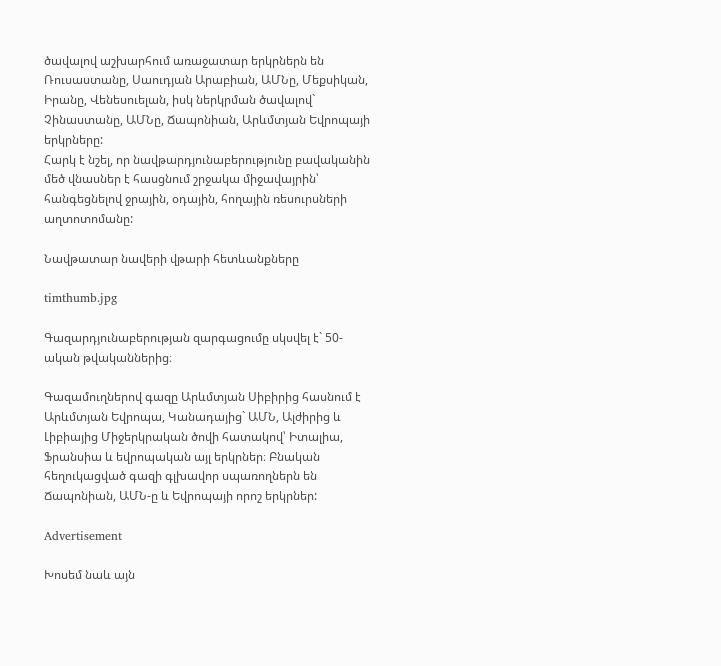ծավալով աշխարհում առաջատար երկրներն են Ռուսաստանը, Սաուդյան Արաբիան, ԱՄՆը, Մեքսիկան, Իրանը, Վենեսուելան, իսկ ներկրման ծավալով` Չինաստանը, ԱՄՆը, Ճապոնիան, Արևմտյան Եվրոպայի երկրները:
Հարկ է նշել, որ նավթարդյունաբերությունը բավականին մեծ վնասներ է հասցնում շրջակա միջավայրին՝ հանգեցնելով ջրային, օդային, հողային ռեսուրսների աղտոտոմանը:

Նավթատար նավերի վթարի հետևանքները

timthumb.jpg

Գազարդյունաբերության զարգացումը սկսվել է` 50-ական թվականներից։

Գազամուղներով գազը Արևմտյան Սիբիրից հասնում է Արևմտյան Եվրոպա, Կանադայից` ԱՄՆ, Ալժիրից և Լիբիայից Միջերկրական ծովի հատակով՝ Իտալիա, Ֆրանսիա և եվրոպական այլ երկրներ։ Բնական հեղուկացված գազի գլխավոր սպառողներն են Ճապոնիան, ԱՄՆ-ը և Եվրոպայի որոշ երկրներ:

Advertisement

Խոսեմ նաև այն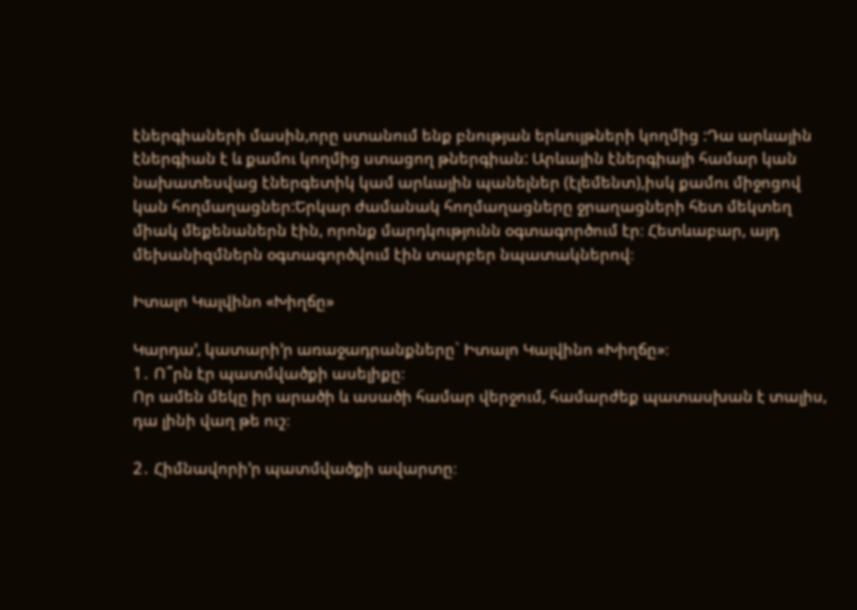էներգիաների մասին,որը ստանում ենք բնության երևույթների կողմից :Դա արևային էներգիան է և քամու կողմից ստացող թներգիան: Արևային էներգիայի համար կան նախատեսվաց էներգետիկ կամ արևային պանելներ (էլեմենտ),իսկ քամու միջոցով կան հողմաղացներ:Երկար ժամանակ հողմաղացները ջրաղացների հետ մեկտեղ միակ մեքենաներն էին, որոնք մարդկությունն օգտագործում էր։ Հետևաբար, այդ մեխանիզմներն օգտագործվում էին տարբեր նպատակներով։

Իտալո Կալվինո «Խիղճը»

Կարդա’, կատարի’ր առաջադրանքները` Իտալո Կալվինո «Խիղճը»։
1․ Ո՞րն էր պատմվածքի ասելիքը։
Որ ամեն մեկը իր արածի և ասածի համար վերջում, համարժեք պատասխան է տալիս, դա լինի վաղ թե ուշ։

2․ Հիմնավորի’ր պատմվածքի ավարտը։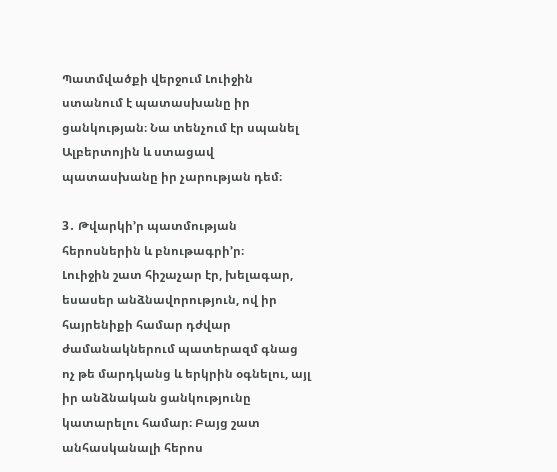Պատմվածքի վերջում Լուիջին ստանում է պատասխանը իր ցանկության։ Նա տենչում էր սպանել Ալբերտոյին և ստացավ պատասխանը իր չարության դեմ։

3․ Թվարկի’ր պատմության հերոսներին և բնութագրի’ր։
Լուիջին շատ հիշաչար էր, խելագար, եսասեր անձնավորություն, ով իր հայրենիքի համար դժվար ժամանակներում պատերազմ գնաց ոչ թե մարդկանց և երկրին օգնելու, այլ իր անձնական ցանկությունը կատարելու համար։ Բայց շատ անհասկանալի հերոս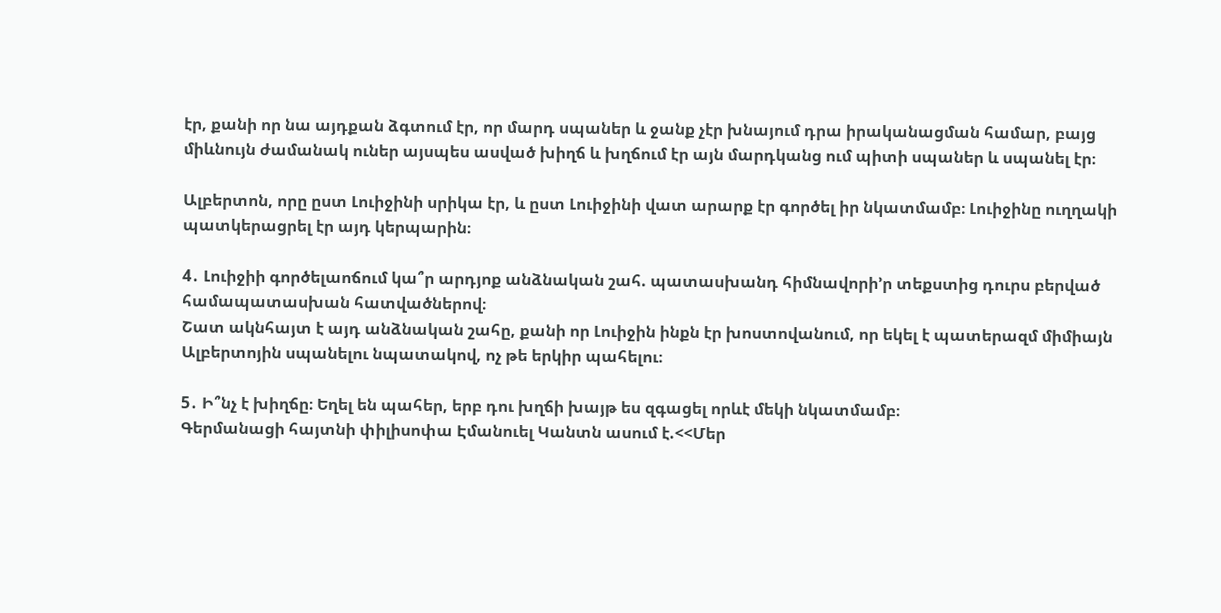էր, քանի որ նա այդքան ձգտում էր, որ մարդ սպաներ և ջանք չէր խնայում դրա իրականացման համար, բայց միևնույն ժամանակ ուներ այսպես ասված խիղճ և խղճում էր այն մարդկանց ում պիտի սպաներ և սպանել էր։

Ալբերտոն, որը ըստ Լուիջինի սրիկա էր, և ըստ Լուիջինի վատ արարք էր գործել իր նկատմամբ։ Լուիջինը ուղղակի պատկերացրել էր այդ կերպարին։

4․ Լուիջիի գործելաոճում կա՞ր արդյոք անձնական շահ. պատասխանդ հիմնավորի’ր տեքստից դուրս բերված համապատասխան հատվածներով։
Շատ ակնհայտ է այդ անձնական շահը, քանի որ Լուիջին ինքն էր խոստովանում, որ եկել է պատերազմ միմիայն Ալբերտոյին սպանելու նպատակով, ոչ թե երկիր պահելու։

5․ Ի՞նչ է խիղճը։ Եղել են պահեր, երբ դու խղճի խայթ ես զգացել որևէ մեկի նկատմամբ։
Գերմանացի հայտնի փիլիսոփա Էմանուել Կանտն ասում է.<<Մեր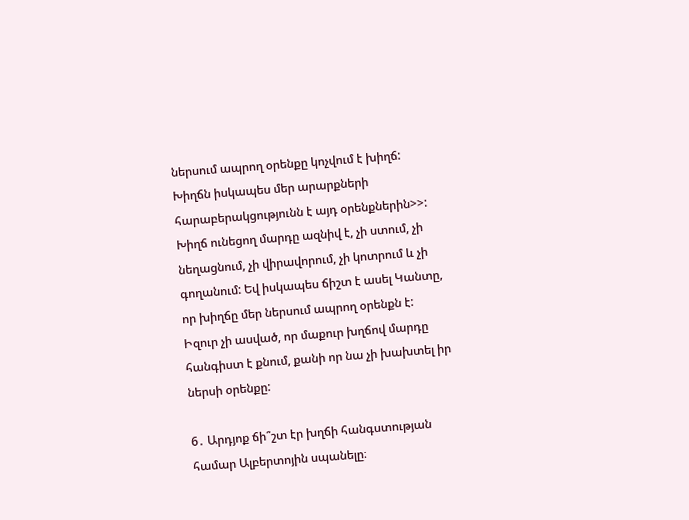ներսում ապրող օրենքը կոչվում է խիղճ: Խիղճն իսկապես մեր արարքների հարաբերակցությունն է այդ օրենքներին>>: Խիղճ ունեցող մարդը ազնիվ է, չի ստում, չի նեղացնում, չի վիրավորում, չի կոտրում և չի գողանում: Եվ իսկապես ճիշտ է ասել Կանտը, որ խիղճը մեր ներսում ապրող օրենքն է: Իզուր չի ասված, որ մաքուր խղճով մարդը հանգիստ է քնում, քանի որ նա չի խախտել իր ներսի օրենքը:

6․ Արդյոք ճի՞շտ էր խղճի հանգստության համար Ալբերտոյին սպանելը։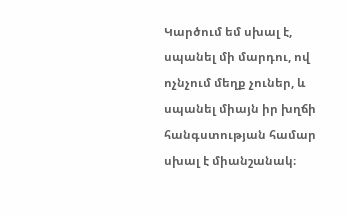Կարծում եմ սխալ է, սպանել մի մարդու, ով ոչնչում մեղք չուներ, և սպանել միայն իր խղճի հանգստության համար սխալ է միանշանակ։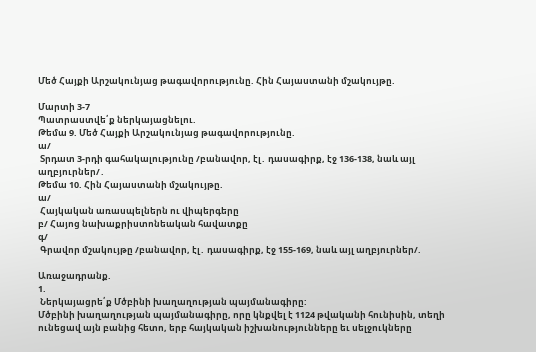Մեծ Հայքի Արշակունյաց թագավորությունը. Հին Հայաստանի մշակույթը.

Մարտի 3-7
Պատրաստվե՛ք ներկայացնելու.
Թեմա 9. Մեծ Հայքի Արշակունյաց թագավորությունը.
ա/
 Տրդատ 3-րդի գահակալությունը /բանավոր, էլ․ դասագիրք, էջ 136-138, նաև այլ աղբյուրներ/․
Թեմա 10. Հին Հայաստանի մշակույթը.
ա/
 Հայկական առասպելներն ու վիպերգերը
բ/ Հայոց նախաքրիստոնեական հավատքը
գ/
 Գրավոր մշակույթը /բանավոր, էլ․ դասագիրք, էջ 155-169, նաև այլ աղբյուրներ/.

Առաջադրանք.
1.
 Ներկայացրե՛ք Մծբինի խաղաղության պայմանագիրը:
Մծբինի խաղաղության պայմանագիրը, որը կնքվել է 1124 թվականի հունիսին, տեղի ունեցավ այն բանից հետո, երբ հայկական իշխանությունները եւ սելջուկները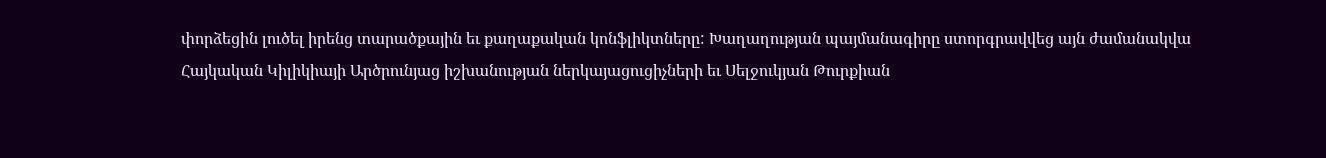փորձեցին լուծել իրենց տարածքային եւ քաղաքական կոնֆլիկտները: Խաղաղության պայմանագիրը ստորգրավվեց այն ժամանակվա Հայկական Կիլիկիայի Արծրունյաց իշխանության ներկայացուցիչների եւ Սելջուկյան Թուրքիան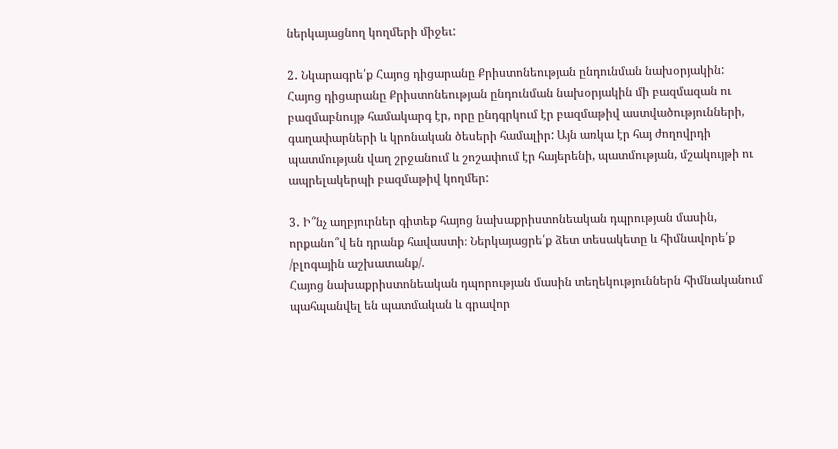ներկայացնող կողմերի միջեւ:

2․ Նկարագրե՛ք Հայոց դիցարանը Քրիստոնեության ընդունման նախօրյակին:
Հայոց դիցարանը Քրիստոնեության ընդունման նախօրյակին մի բազմազան ու բազմաբնույթ համակարգ էր, որը ընդգրկում էր բազմաթիվ աստվածությունների, գաղափարների և կրոնական ծեսերի համալիր: Այն առկա էր հայ ժողովրդի պատմության վաղ շրջանում և շոշափում էր հայերենի, պատմության, մշակույթի ու ապրելակերպի բազմաթիվ կողմեր:

3․ Ի՞նչ աղբյուրներ գիտեք հայոց նախաքրիստոնեական դպրության մասին, որքանո՞վ են դրանք հավաստի։ Ներկայացրե՛ք ձետ տեսակետը և հիմնավորե՛ք /բլոգային աշխատանք/.
Հայոց նախաքրիստոնեական դպորության մասին տեղեկություններն հիմնականում պահպանվել են պատմական և գրավոր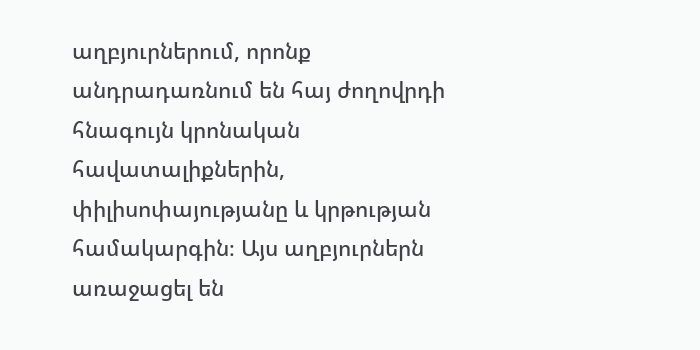աղբյուրներում, որոնք անդրադառնում են հայ ժողովրդի հնագույն կրոնական հավատալիքներին, փիլիսոփայությանը և կրթության համակարգին։ Այս աղբյուրներն առաջացել են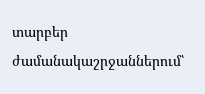տարբեր ժամանակաշրջաններում՝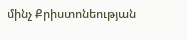մինչ Քրիստոնեության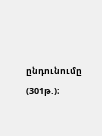ընդունումը (301թ.)։